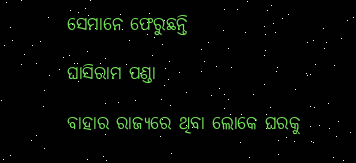ସେମାନେ ଫେରୁଛନ୍ତି

ଘାସିରାମ ପଣ୍ଡା

ବାହାର ରାଜ୍ୟରେ ଥିବା ଲୋକେ ଘରକୁ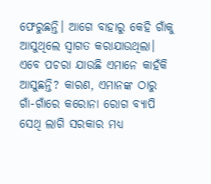ଫେରୁଛନ୍ତି। ଆଗେ ବାହାରୁ କେହି ଗାଁକୁ ଆସୁଥିଲେ ସ୍ୱାଗତ କରାଯାଉଥିଲା। ଏବେ ପଚରା ଯାଉଛି ଏମାନେ କାହଁକି ଆସୁଛନ୍ତି? କାରଣ, ଏମାନଙ୍କ ଠାରୁ ଗାଁ-ଗାଁରେ କରୋନା ରୋଗ ବ୍ୟାପି ସେଥି ଲାଗି ସରକାର ମଧ୍ୟ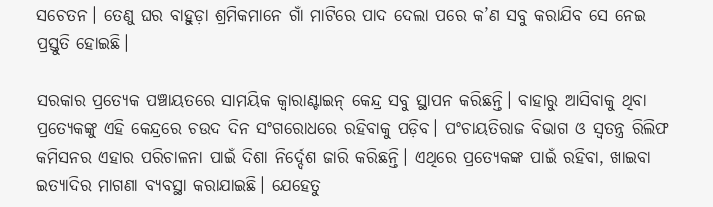ସଚେତନ। ତେଣୁ ଘର ବାହୁଡ଼ା ଶ୍ରମିକମାନେ ଗାଁ ମାଟିରେ ପାଦ ଦେଲା ପରେ କ’ଣ ସବୁ କରାଯିବ ସେ ନେଇ ପ୍ରସ୍ତୁତି ହୋଇଛି।

ସରକାର ପ୍ରତ୍ୟେକ ପଞ୍ଚାୟତରେ ସାମୟିକ କ୍ବାରାଣ୍ଟାଇନ୍‌ କେନ୍ଦ୍ର ସବୁ ସ୍ଥାପନ କରିଛନ୍ତି। ବାହାରୁ ଆସିବାକୁ ଥିବା ପ୍ରତ୍ୟେକଙ୍କୁ ଏହି କେନ୍ଦ୍ରରେ ଚଉଦ ଦିନ ସଂଗରୋଧରେ ରହିବାକୁ ପଡ଼ିବ। ପଂଚାୟତିରାଜ ବିଭାଗ ଓ ସ୍ୱତନ୍ତ୍ର ରିଲିଫ କମିସନର ଏହାର ପରିଚାଳନା ପାଇଁ ଦିଶା ନିର୍ଦ୍ଦେଶ ଜାରି କରିଛନ୍ତି। ଏଥିରେ ପ୍ରତ୍ୟେକଙ୍କ ପାଇଁ ରହିବା, ଖାଇବା ଇତ୍ୟାଦିର ମାଗଣା ବ୍ୟବସ୍ଥା କରାଯାଇଛି। ଯେହେତୁ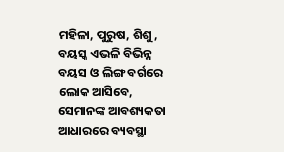ମହିଳା, ପୁରୁଷ, ଶିଶୁ, ବୟସ୍କ ଏଭଳି ବିଭିନ୍ନ ବୟସ ଓ ଲିଙ୍ଗ ବର୍ଗରେ ଲୋକ ଆସିବେ, ସେମାନଙ୍କ ଆବଶ୍ୟକତା ଆଧାରରେ ବ୍ୟବସ୍ଥା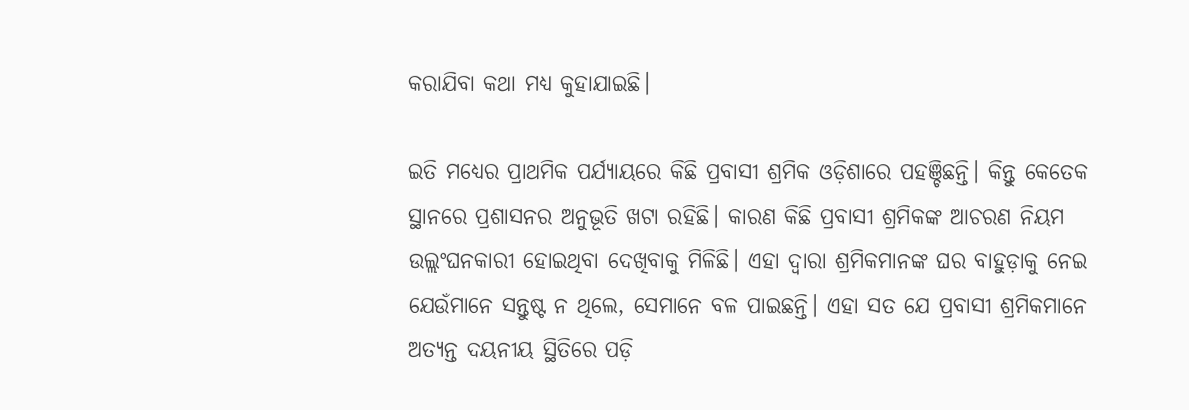କରାଯିବା କଥା ମଧ୍ୟ କୁହାଯାଇଛି।

ଇତି ମଧ୍ୟ‌େର ପ୍ରାଥମିକ ପର୍ଯ୍ୟାୟରେ କିଛି ପ୍ରବାସୀ ଶ୍ରମିକ ଓଡ଼ିଶାରେ ପହଞ୍ଚିଛନ୍ତି। କିନ୍ତୁ କେତେକ ସ୍ଥାନରେ ପ୍ରଶାସନର ଅନୁଭୂତି ଖଟା ରହିଛି। କାରଣ କିଛି ପ୍ରବାସୀ ଶ୍ରମିକଙ୍କ ଆଚରଣ ନିୟମ ଉଲ୍ଲଂଘନକାରୀ ହୋଇଥିବା ଦେଖିବାକୁ ମିଳିଛି। ଏହା ଦ୍ବାରା ଶ୍ରମିକମାନଙ୍କ ଘର ବାହୁଡ଼ାକୁ ନେଇ ଯେଉଁମାନେ ସନ୍ତୁଷ୍ଟ ନ ଥିଲେ, ସେମାନେ ବଳ ପାଇଛନ୍ତି। ଏହା ସତ ଯେ ପ୍ରବାସୀ ଶ୍ରମିକମାନେ ଅତ୍ୟନ୍ତ ଦୟନୀୟ ସ୍ଥିତିରେ ପଡ଼ି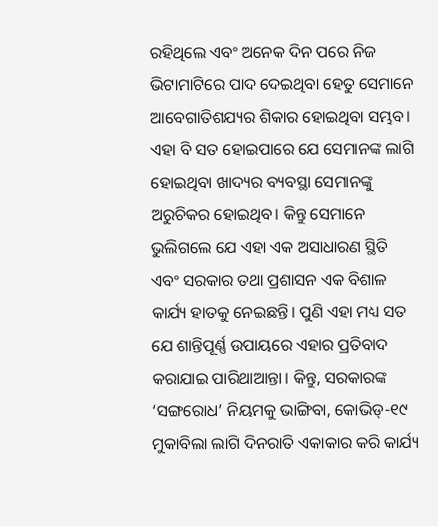ରହିଥିଲେ ଏବଂ ଅନେକ ଦିନ ପରେ ନିଜ ଭିଟାମାଟିରେ ପାଦ ଦେଇଥିବା ହେତୁ ସେମାନେ ଆବେଗାତିଶଯ୍ୟର ଶିକାର ହୋଇଥିବା ସମ୍ଭବ। ଏହା ବି ସତ ହୋଇପାରେ ଯେ ସେମାନଙ୍କ ଲାଗି ହୋଇଥିବା ଖାଦ୍ୟର ବ୍ୟବସ୍ଥା ସେମାନଙ୍କୁ ଅରୁଚିକର ହୋଇଥିବ। କିନ୍ତୁ ସେମାନେ ଭୁଲିଗଲେ ଯେ ଏହା ଏକ ଅସାଧାରଣ ସ୍ଥିତି ଏବଂ ସରକାର ତଥା ପ୍ରଶାସନ ଏକ ବିଶାଳ କାର୍ଯ୍ୟ ହାତକୁ ନେଇଛନ୍ତି। ପୁଣି ଏହା ମଧ୍ୟ ସତ ଯେ ଶାନ୍ତିପୂର୍ଣ୍ଣ ଉପାୟରେ ଏହାର ପ୍ରତିବାଦ କରାଯାଇ ପାରିଥାଆନ୍ତା। କିନ୍ତୁ, ସରକାରଙ୍କ ‘ସଙ୍ଗରୋଧ’ ନିୟମକୁ ଭାଙ୍ଗିବା, କୋଭିଡ୍‌-୧୯ ମୁକାବିଲା ଲାଗି ଦିନରାତି ଏକାକାର କରି କାର୍ଯ୍ୟ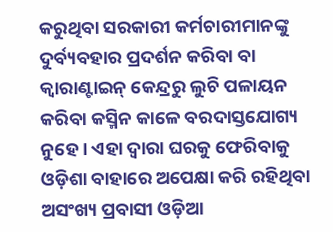କରୁଥିବା ସରକାରୀ କର୍ମଚାରୀମାନଙ୍କୁ ଦୁର୍ବ୍ୟବହାର ପ୍ରଦର୍ଶନ କରିବା ବା କ୍ବାରାଣ୍ଟାଇନ୍ କେନ୍ଦ୍ରରୁ ଲୁଚି ପଳାୟନ କରିବା କସ୍ମିନ କାଳେ ବରଦାସ୍ତଯୋଗ୍ୟ ନୁହେ। ଏହା ଦ୍ବାରା ଘରକୁ ଫେରିବାକୁ ଓଡ଼ିଶା ବାହାରେ ଅପେକ୍ଷା କରି ରହିଥିବା ଅସଂଖ୍ୟ ପ୍ରବାସୀ ଓଡ଼ିଆ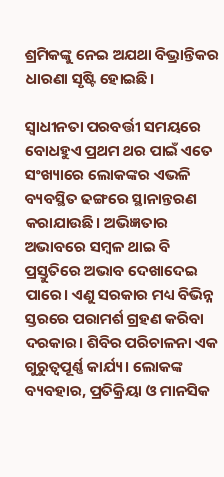ଶ୍ରମିକଙ୍କୁ ନେଇ ଅଯଥା ବିଭ୍ରାନ୍ତିକର ଧାରଣା ସୃଷ୍ଟି ହୋଇଛି।

ସ୍ୱାଧୀନତା ପରବର୍ତ୍ତୀ ସମୟରେ ବୋଧହୁଏ ପ୍ରଥମ ଥର ପାଇଁ ଏତେ ସଂଖ୍ୟାରେ ଲୋକଙ୍କର ଏଭଳି ବ୍ୟବସ୍ଥିତ ଢଙ୍ଗରେ ସ୍ଥାନାନ୍ତରଣ କରାଯାଉଛି। ଅଭିଜ୍ଞତାର ଅଭାବରେ ସମ୍ବଳ ଥାଇ ବି ପ୍ରସ୍ତୁତିରେ ଅଭାବ ଦେଖାଦେଇ ପାରେ। ଏଣୁ ସରକାର ମଧ୍ୟ ବିଭିନ୍ନ ସ୍ତରରେ ପରାମର୍ଶ ଗ୍ରହଣ କରିବା ଦରକାର। ଶିବିର ପରିଚାଳନା ଏକ ଗୁରୁତ୍ୱପୂର୍ଣ୍ଣ କାର୍ଯ୍ୟ। ଲୋକଙ୍କ ବ୍ୟବହାର, ପ୍ରତିକ୍ରିୟା ଓ ମାନସିକ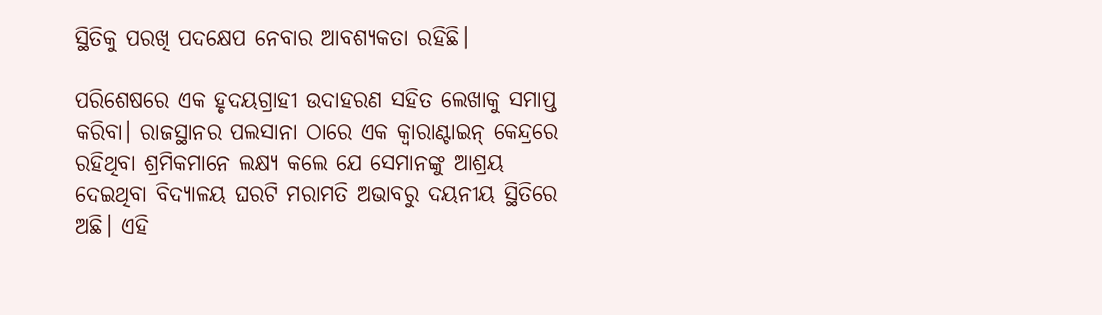ସ୍ଥିତିକୁ ପରଖି ପଦକ୍ଷେପ ନେବାର ଆବଶ୍ୟକତ‌‌‌ା ରହିଛି।

ପରିଶେଷରେ ଏକ ହୃଦୟଗ୍ରାହୀ ଉଦାହରଣ ସହିତ ଲେଖାକୁ ସମାପ୍ତ କରିବା। ରାଜସ୍ଥାନର ପଲସାନା ଠାରେ ଏକ କ୍ବାରାଣ୍ଟାଇନ୍‌ କେନ୍ଦ୍ରରେ ରହିଥିବା ଶ୍ରମିକମାନେ ଲକ୍ଷ୍ୟ କଲେ ଯେ ସେମାନଙ୍କୁ ଆଶ୍ରୟ ଦେଇଥିବା ବିଦ୍ୟାଳୟ ଘରଟି ମରାମତି ଅଭାବରୁ ଦୟନୀୟ ସ୍ଥିତିରେ ଅଛି। ଏହି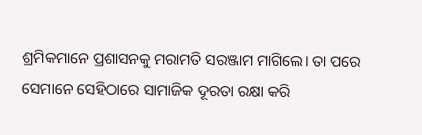ଶ୍ରମିକମାନେ ପ୍ରଶାସନକୁ ମରାମତି ସରଞ୍ଜାମ ମାଗିଲେ। ତା ପରେ ସେମାନେ ସେହିଠାରେ ସାମାଜିକ ଦୂରତା ରକ୍ଷା କରି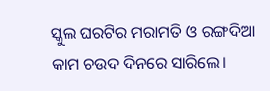ସ୍କୁଲ ଘରଟିର ମରାମତି ଓ ରଙ୍ଗଦିଆ କାମ ଚଉଦ ଦିନରେ ସାରିଲେ।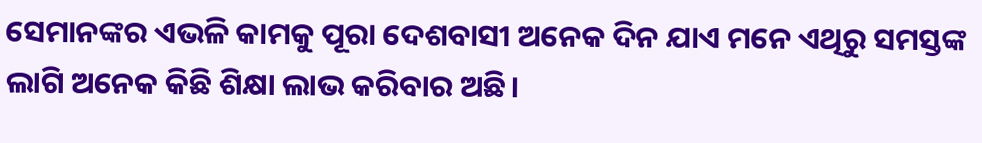ସେମାନଙ୍କର ଏଭଳି କାମକୁ ପୂରା ଦେଶବାସୀ ଅନେକ ଦିନ ଯାଏ ମନେ ଏଥିରୁ ସମସ୍ତଙ୍କ ଲାଗି ଅନେକ କିଛି ଶିକ୍ଷା ଲାଭ କରିବାର ଅଛି।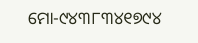ମୋ-୯୪୩୮୩୪୧୭୯୪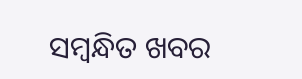ସମ୍ବନ୍ଧିତ ଖବର